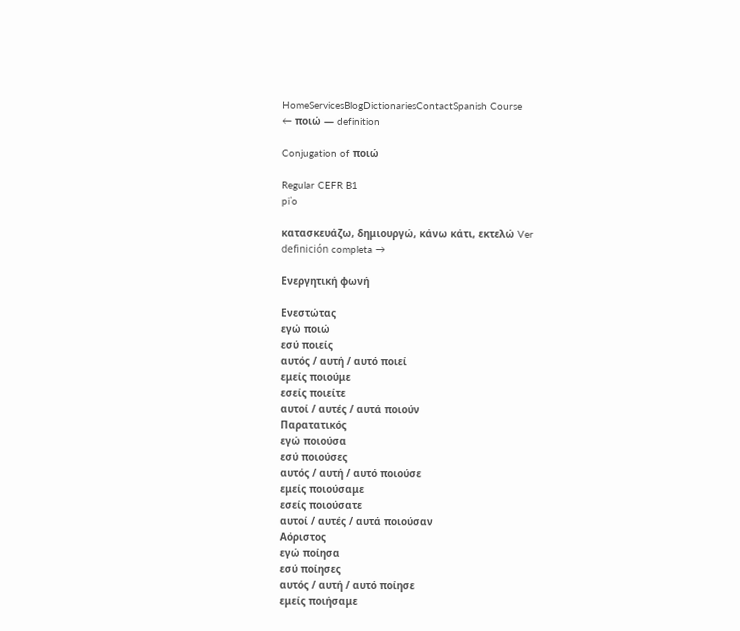HomeServicesBlogDictionariesContactSpanish Course
← ποιώ — definition

Conjugation of ποιώ

Regular CEFR B1
piˈo

κατασκευάζω, δημιουργώ, κάνω κάτι, εκτελώ Ver definición completa →

Ενεργητική φωνή

Ενεστώτας
εγώ ποιώ
εσύ ποιείς
αυτός / αυτή / αυτό ποιεί
εμείς ποιούμε
εσείς ποιείτε
αυτοί / αυτές / αυτά ποιούν
Παρατατικός
εγώ ποιούσα
εσύ ποιούσες
αυτός / αυτή / αυτό ποιούσε
εμείς ποιούσαμε
εσείς ποιούσατε
αυτοί / αυτές / αυτά ποιούσαν
Αόριστος
εγώ ποίησα
εσύ ποίησες
αυτός / αυτή / αυτό ποίησε
εμείς ποιήσαμε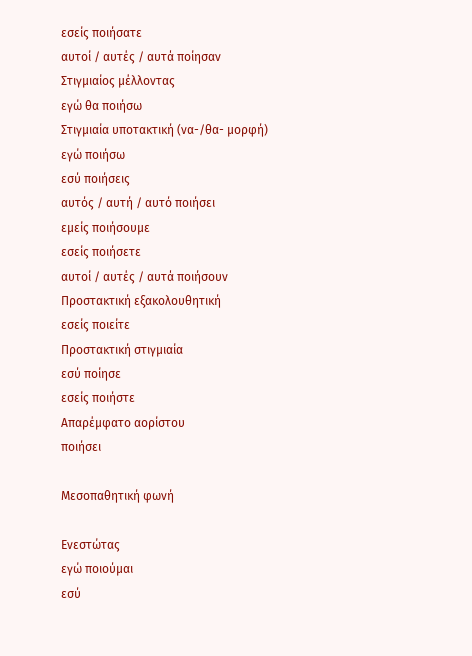εσείς ποιήσατε
αυτοί / αυτές / αυτά ποίησαν
Στιγμιαίος μέλλοντας
εγώ θα ποιήσω
Στιγμιαία υποτακτική (να-/θα- μορφή)
εγώ ποιήσω
εσύ ποιήσεις
αυτός / αυτή / αυτό ποιήσει
εμείς ποιήσουμε
εσείς ποιήσετε
αυτοί / αυτές / αυτά ποιήσουν
Προστακτική εξακολουθητική
εσείς ποιείτε
Προστακτική στιγμιαία
εσύ ποίησε
εσείς ποιήστε
Απαρέμφατο αορίστου
ποιήσει

Μεσοπαθητική φωνή

Ενεστώτας
εγώ ποιούμαι
εσύ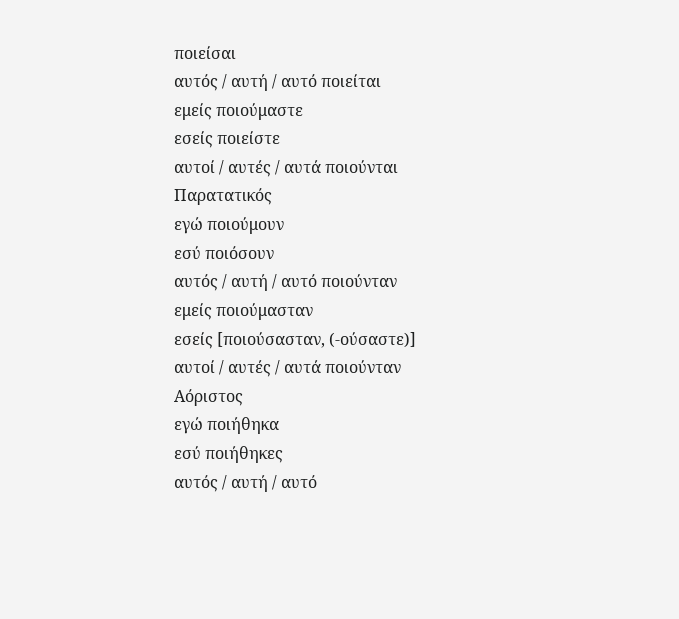ποιείσαι
αυτός / αυτή / αυτό ποιείται
εμείς ποιούμαστε
εσείς ποιείστε
αυτοί / αυτές / αυτά ποιούνται
Παρατατικός
εγώ ποιούμουν
εσύ ποιόσουν
αυτός / αυτή / αυτό ποιούνταν
εμείς ποιούμασταν
εσείς [ποιούσασταν, (‑ούσαστε)]
αυτοί / αυτές / αυτά ποιούνταν
Αόριστος
εγώ ποιήθηκα
εσύ ποιήθηκες
αυτός / αυτή / αυτό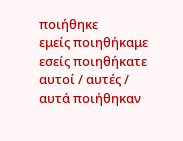ποιήθηκε
εμείς ποιηθήκαμε
εσείς ποιηθήκατε
αυτοί / αυτές / αυτά ποιήθηκαν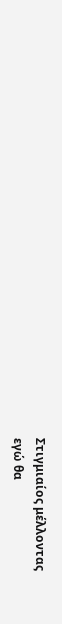Στιγμιαίος μέλλοντας
εγώ θα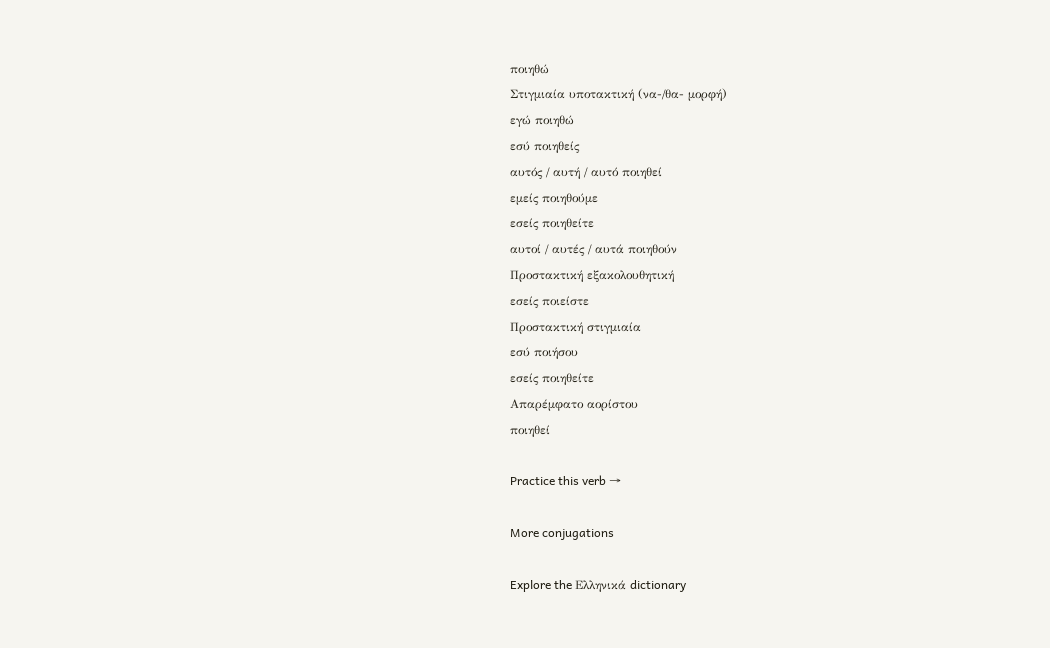ποιηθώ
Στιγμιαία υποτακτική (να-/θα- μορφή)
εγώ ποιηθώ
εσύ ποιηθείς
αυτός / αυτή / αυτό ποιηθεί
εμείς ποιηθούμε
εσείς ποιηθείτε
αυτοί / αυτές / αυτά ποιηθούν
Προστακτική εξακολουθητική
εσείς ποιείστε
Προστακτική στιγμιαία
εσύ ποιήσου
εσείς ποιηθείτε
Απαρέμφατο αορίστου
ποιηθεί

Practice this verb →

More conjugations

Explore the Ελληνικά dictionary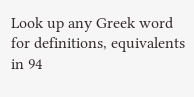Look up any Greek word for definitions, equivalents in 94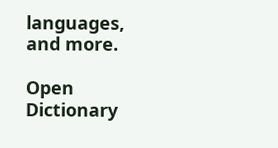languages, and more.

Open Dictionary